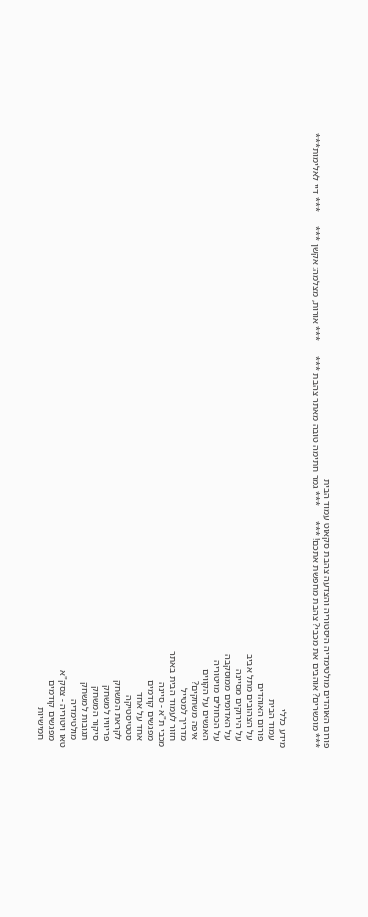פורום האוהדים מולטימדיה היסטוריה והצדעה צהבת סקאוט עמוד הבית
*** מוכשרים? אוהבים את מכבי? צהבת מחפשת אתכם! ***      *** גמר חתימה טובה מאתר צהבת ***      *** אורות, מצלמה: אקשן ***      *** דיי לאלימות***


מידע כללי
   עמוד הבית
   פורום האוהדים
   על הצהובים מתל אביב
   על הירוקים מסיינה
   על האדומים ממוסקבה
   על הכחולים מויטוריה
   האנשים על הקווים
   איפה משחקים?
   מדריך למטייל
   חזור לעמוד הבית באתר
מכבי ת"א - סיינה
   מפגשים קודמים
   אחד על אחד
   סטטיסטיקה
   לקראת המשחק
   פריוויו למשחק
   סיקור המשחק
   תגובות למשחק
   מולטימדיה
טאו ויטוריה - צסק"א
   מפגשים קודמים
   חמישיות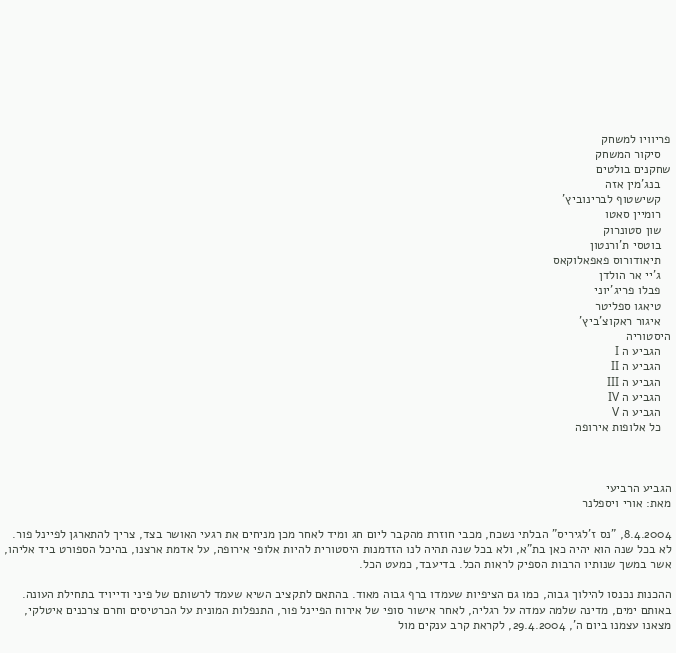פריוויו למשחק
   סיקור המשחק
שחקנים בולטים
   בנג'מין אזה
   קשישטוף לברינוביץ'
   רומיין סאטו
   שון סטונרוק
   בוטסי ת'ורנטון
   תיאודורוס פאפאלוקאס
   ג'יי אר הולדן
   פבלו פריג'יוני
   טיאגו ספליטר
   איגור ראקוצ'ביץ'
היסטוריה
   הגביע ה I
   הגביע ה II
   הגביע ה III
   הגביע ה IV
   הגביע ה V
   כל אלופות אירופה



הגביע הרביעי
מאת: אורי ויספלנר

8.4.2004, "נס ז'לגיריס" הבלתי נשכח, מכבי חוזרת מהקבר ליום חג ומיד לאחר מכן מניחים את רגעי האושר בצד, צריך להתארגן לפיינל פור. לא בכל שנה הוא יהיה כאן בת"א, ולא בכל שנה תהיה לנו הזדמנות היסטורית להיות אלופי אירופה, על אדמת ארצנו, בהיכל הספורט ביד אליהו, אשר במשך שנותיו הרבות הספיק לראות הכל. בדיעבד, כמעט הכל.

ההכנות נכנסו להילוך גבוה, כמו גם הציפיות שעמדו ברף גבוה מאוד. בהתאם לתקציב השיא שעמד לרשותם של פיני ודייויד בתחילת העונה. באותם ימים, מדינה שלמה עמדה על רגליה, לאחר אישור סופי של אירוח הפיינל פור, התנפלות המונית על הכרטיסים וחרם צרכנים איטלקי, מצאנו עצמנו ביום ה', 29.4.2004, לקראת קרב ענקים מול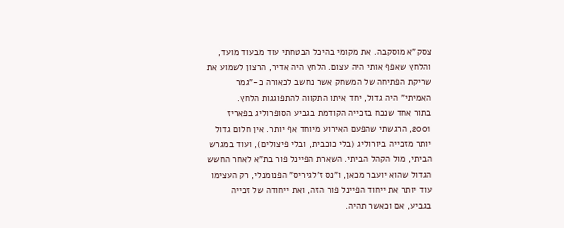צסק"א מוסקבה. את מקומי בהיכל הבטחתי עוד מבעוד מועד, והלחץ שאפף אותי היה עצום. הלחץ היה אדיר, הרצון לשמוע את שריקת הפתיחה של המשחק אשר נחשב לכאורה כ-"גמר האמיתי" היה גדול, יחד איתו התקווה להתפוגגות הלחץ.
בתור אחד שנכח בזכייה הקודמת בגביע הסופרוליג בפאריז 2001, הרגשתי שהפעם האירוע מיוחד אף יותר. אין חלום גדול יותר מזכייה ביורוליג (בלי כוכבית, ובלי פיצולים), ועוד במגרש הביתי, מול הקהל הביתי. השארת הפיינל פור בת"א לאחר החשש הגדול שהוא יועבר מכאן, ו"נס ז'לגיריס" הפנומנלי, רק העצימו עוד יותר את ייחוד הפיינל פור הזה, ואת ייחודה של זכייה בגביע, אם וכאשר תהיה.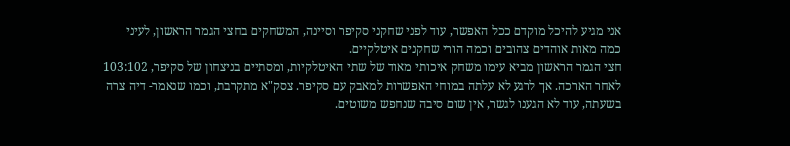אני מגיע להיכל מוקדם ככל האפשר, עוד לפני שחקני סקיפר וסיינה, המשחקים בחצי הגמר הראשון, לעיני כמה מאות אוהדים צהובים וכמה הורי שחקנים איטלקיים.
חצי הגמר הראשון מביא עימו משחק איכותי מאוד של שתי האיטלקיות, ומסתיים בניצחון של סקיפר, 103:102 לאחר הארכה. אך לרגע לא עלתה במוחי האפשרות למאבק עם סקיפר. צסק"א מתקרבת, וכמו שנאמר- דיה צרה בשעתה, עוד לא הגענו לגשר, אין שום סיבה שנחפש משוטים.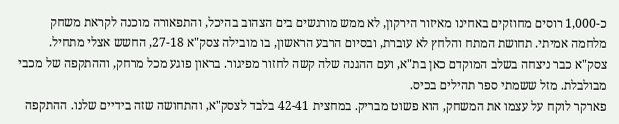כ-1,000 רוסים מחוזקים באחינו מאיזור הירקון, לא ממש מורגשים בים הצהוב בהיכל, והתפאורה מוכנה לקראת משחק מלחמה אמיתי. תחושת המתח והלחץ לא עוברת, ובסיום הרבע הראשון, בו מובילה צסק"א 27-18, החשש אצלי מתחיל. צסק"א כבר ניצחה בשלב המוקדם כאן בת"א, ועם ההגנה שלה קשה לחזור מפיגור. בראון פוגע מכל מרחק, וההתקפה של מכבי מבולבלת. מזל ששמתי ספר תהילים בכיס.
פארקר לוקח על עצמו את המשחק, הוא פשוט מבריק. במחצית 42-41 בלבד לצסק"א, והתחושה שזה בידיים שלנו. ההתקפה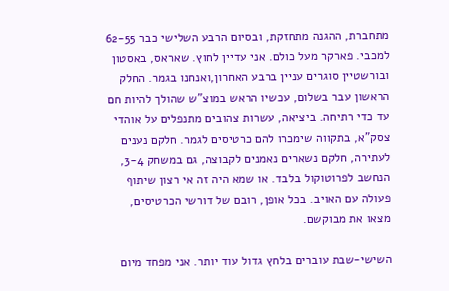מתחברת, ההגנה מתחזקת, ובסיום הרבע השלישי כבר 62-55 למכבי. פארקר מעל כולם. אני עדיין לחוץ. שאראס, באסטון ובורשטיין סוגרים עניין ברבע האחרון,ואנחנו בגמר. החלק הראשון עבר בשלום, עכשיו הראש במוצ"ש שהולך להיות חם עד כדי רתיחה. ביציאה, עשרות צהובים מתנפלים על אוהדי צסק"א, בתקווה שימכרו להם כרטיסים לגמר. חלקם נענים לעתירה, חלקם נשארים נאמנים לקבוצה, גם במשחק 3-4, הנחשב לפרוטוקול בלבד. או שמא היה זה אי רצון שיתוף פעולה עם האויב. בכל אופן, רובם של דורשי הכרטיסים, מצאו את מבוקשם.

השישי-שבת עוברים בלחץ גדול עוד יותר. אני מפחד מיום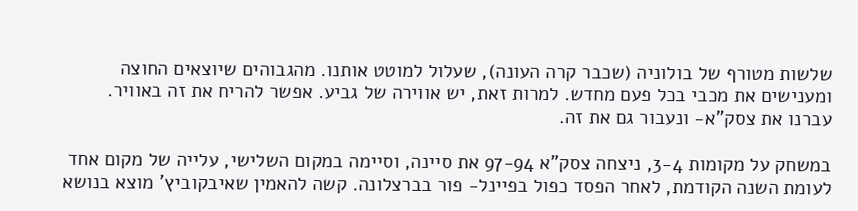שלשות מטורף של בולוניה (שכבר קרה העונה), שעלול למוטט אותנו. מהגבוהים שיוצאים החוצה ומענישים את מכבי בכל פעם מחדש. למרות זאת, יש אווירה של גביע. אפשר להריח את זה באוויר. עברנו את צסק"א- ונעבור גם את זה.

במשחק על מקומות 3-4, ניצחה צסק"א 97-94 את סיינה, וסיימה במקום השלישי, עלייה של מקום אחד לעומת השנה הקודמת, לאחר הפסד כפול בפיינל- פור בברצלונה. קשה להאמין שאיבקוביץ' מוצא בנושא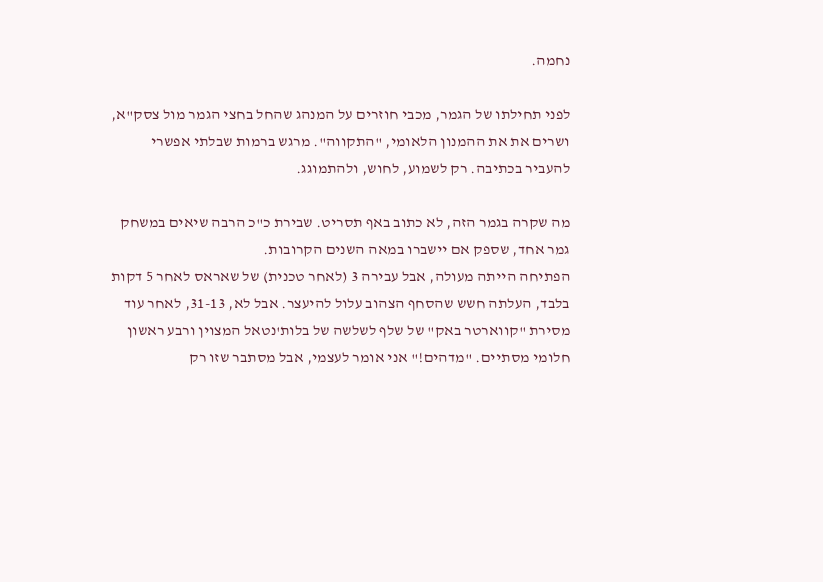נחמה.

לפני תחילתו של הגמר, מכבי חוזרים על המנהג שהחל בחצי הגמר מול צסק"א, ושרים את את ההמנון הלאומי, "התקווה". מרגש ברמות שבלתי אפשרי להעביר בכתיבה. רק לשמוע, לחוש, ולהתמוגג.

מה שקרה בגמר הזה, לא כתוב באף תסריט. שבירת כ"כ הרבה שיאים במשחק גמר אחד, שספק אם יישברו במאה השנים הקרובות.
הפתיחה הייתה מעולה, אבל עבירה 3 (לאחר טכנית) של שאראס לאחר 5 דקות בלבד, העלתה חשש שהסחף הצהוב עלול להיעצר. אבל לא, 31-13, לאחר עוד מסירת "קווארטר באק" של שלף לשלשה של בלות'נטאל המצוין ורבע ראשון חלומי מסתיים. "מדהים!" אני אומר לעצמי, אבל מסתבר שזו רק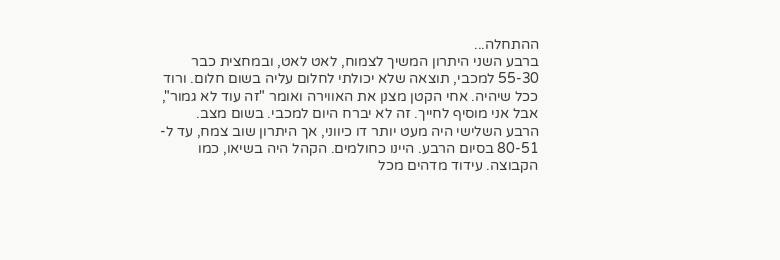ההתחלה...
ברבע השני היתרון המשיך לצמוח, לאט לאט, ובמחצית כבר 55-30 למכבי, תוצאה שלא יכולתי לחלום עליה בשום חלום. ורוד ככל שיהיה. אחי הקטן מצנן את האווירה ואומר "זה עוד לא גמור", אבל אני מוסיף לחייך. זה לא יברח היום למכבי. בשום מצב.
הרבע השלישי היה מעט יותר דו כיווני, אך היתרון שוב צמח, עד ל- 80-51 בסיום הרבע. היינו כחולמים. הקהל היה בשיאו, כמו הקבוצה. עידוד מדהים מכל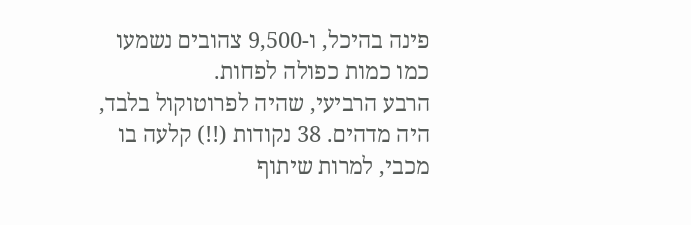פינה בהיכל, ו-9,500 צהובים נשמעו כמו כמות כפולה לפחות.
הרבע הרביעי, שהיה לפרוטוקול בלבד, היה מדהים. 38 נקודות (!!) קלעה בו מכבי, למרות שיתוף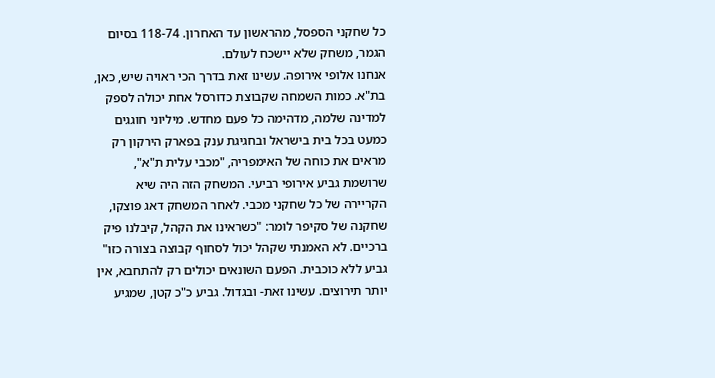כל שחקני הספסל, מהראשון עד האחרון. 118-74 בסיום הגמר, משחק שלא יישכח לעולם.
אנחנו אלופי אירופה. עשינו זאת בדרך הכי ראויה שיש, כאן, בת"א. כמות השמחה שקבוצת כדורסל אחת יכולה לספק למדינה שלמה, מדהימה כל פעם מחדש. מיליוני חוגגים כמעט בכל בית בישראל ובחגיגת ענק בפארק הירקון רק מראים את כוחה של האימפריה, "מכבי עלית ת"א", שרושמת גביע אירופי רביעי. המשחק הזה היה שיא הקריירה של כל שחקני מכבי. לאחר המשחק דאג פוצקו, שחקנה של סקיפר לומר: "כשראינו את הקהל, קיבלנו פיק ברכיים. לא האמנתי שקהל יכול לסחוף קבוצה בצורה כזו"
גביע ללא כוכבית. הפעם השונאים יכולים רק להתחבא, אין יותר תירוצים. עשינו זאת- ובגדול. גביע כ"כ קטן, שמגיע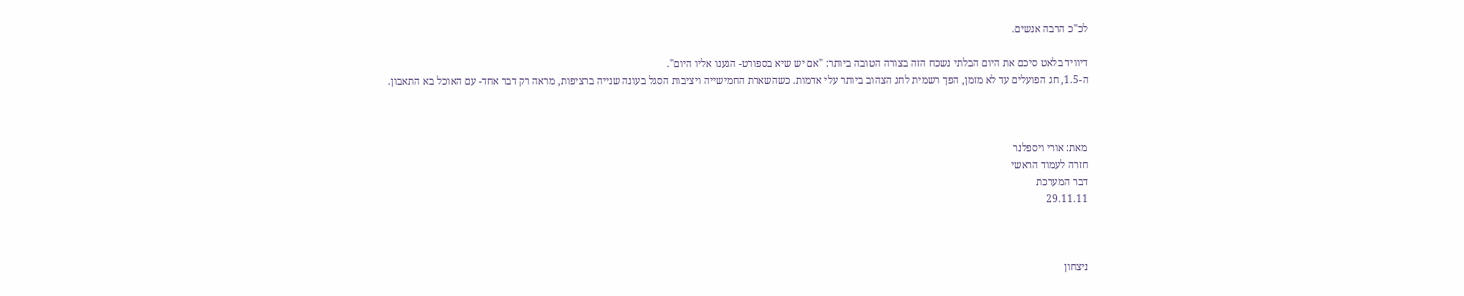לכ"כ הרבה אנשים.

דיוויד בלאט סיכם את היום הבלתי נשכח הזה בצורה הטובה ביותר: "אם יש שיא בספורט- הגענו אליו היום".
ה-1.5, חג הפועלים עד לא מזמן, הפך רשמית לחג הצהוב ביותר עלי אדמות. כשהשארת החמישייה ויציבות הסגל בעונה שנייה ברציפות, מראה רק דבר אחד- עם האוכל בא התאבון.



מאת: אורי ויספלנר
חזרה לעמוד הראשי
דבר המערכת
29.11.11



ניצחון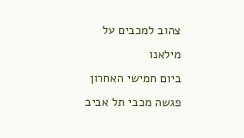צהוב למכבים על מילאנו
ביום חמישי האחרון פגשה מכבי תל אביב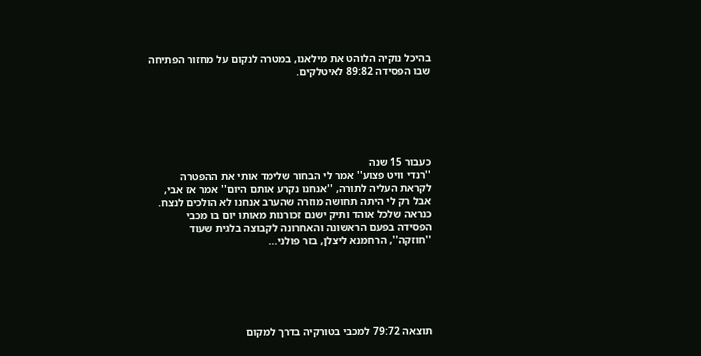בהיכל נוקיה הלוהט את מילאנו, במטרה לנקום על מחזור הפתיחה שבו הפסידה 89:82 לאיטלקים.






כעבור 15 שנה
''רנדי וויט פצוע'' אמר לי הבחור שלימד אותי את ההפטרה לקראת העליה לתורה, ''אנחנו נקרע אותם היום'' אמר אז אבי, אבל רק לי היתה תחושה מוזרה שהערב אנחנו לא הולכים לנצח.
כנראה שלכל אוהד ותיק ישנם זכורנות מאותו יום בו מכבי הפסידה בפעם הראשונה והאחרונה לקבוצה בלגית שעוד ''חוזקה'', הרחמנא ליצלן, בזר פולני...






תוצאה 79:72 למכבי בטורקיה בדרך למקום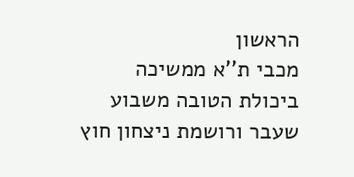הראשון
מכבי ת''א ממשיכה ביכולת הטובה משבוע שעבר ורושמת ניצחון חוץ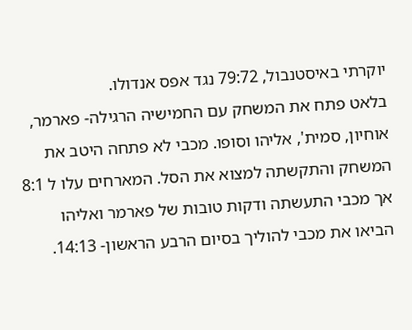יוקרתי באיסטנבול, 79:72 נגד אפס אנדולו.
בלאט פתח את המשחק עם החמישיה הרגילה- פארמר, אוחיון, סמית', אליהו וסופו. מכבי לא פתחה היטב את המשחק והתקשתה למצוא את הסל. המארחים עלו ל 8:1 אך מכבי התעשתה ודקות טובות של פארמר ואליהו הביאו את מכבי להוליך בסיום הרבע הראשון- 14:13.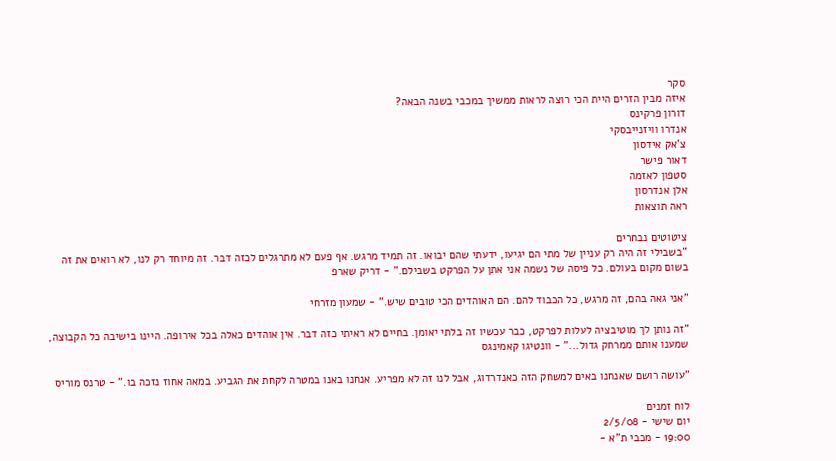סקר
איזה מבין הזרים היית הכי רוצה לראות ממשיך במכבי בשנה הבאה?
דורון פרקינס
אנדרו וויזנייבסקי
צ'אק אידסון
דאור פישר
סטפון לאזמה
אלן אנדרסון
ראה תוצאות

ציטוטים נבחרים
"בשבילי זה היה רק עניין של מתי הם יגיעו, ידעתי שהם יבואו. זה תמיד מרגש. אף פעם לא מתרגלים לכזה דבר. זה מיוחד רק לנו, לא רואים את זה בשום מקום בעולם. כל פיסה של נשמה אני אתן על הפרקט בשבילם." - דריק שארפ

"אני גאה בהם, זה מרגש, כל הכבוד להם. הם האוהדים הכי טובים שיש." - שמעון מזרחי

"זה נותן לך מוטיבציה לעלות לפרקט, כבר עכשיו זה בלתי יאומן. בחיים לא ראיתי כזה דבר. אין אוהדים כאלה בכל אירופה. היינו בישיבה כל הקבוצה, שמענו אותם ממרחק גדול..." - וונטיגו קאמינגס

"עושה רושם שאנחנו באים למשחק הזה כאנדרדוג, אבל לנו זה לא מפריע. אנחנו באנו במטרה לקחת את הגביע. במאה אחוז נזכה בו." - טרנס מוריס

לוח זמנים
יום שישי - 2/5/08
19:00 - מכבי ת"א -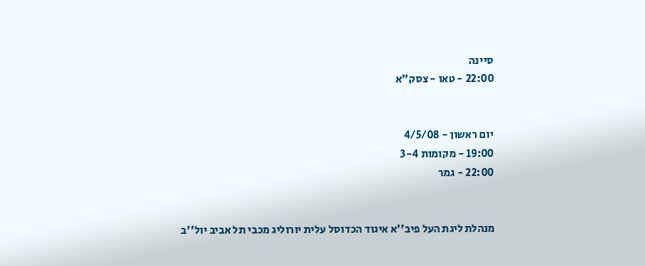סיינה
22:00 - טאו - צסק"א


יום ראשון - 4/5/08
19:00 - מקומות 3-4
22:00 - גמר


מנהלת ליגת העל פיב''א איגוד הכדוסל עלית יורוליג מכבי תל אביב יול''ב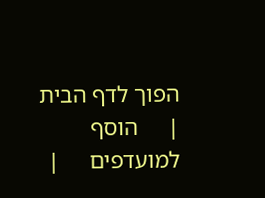הפוך לדף הבית     |     הוסף למועדפים     |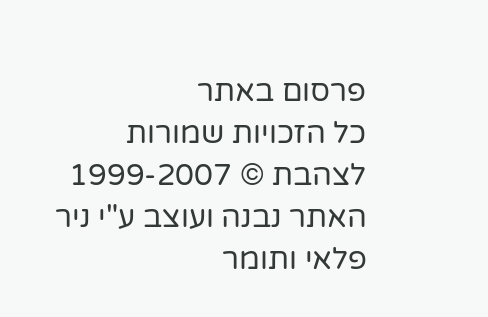פרסום באתר
כל הזכויות שמורות לצהבת © 1999-2007
האתר נבנה ועוצב ע"י ניר פלאי ותומר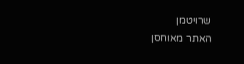שרויטמן
האתר מאוחסן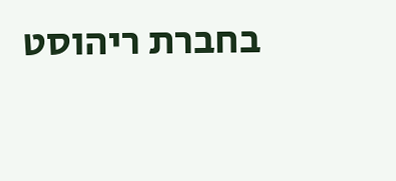בחברת ריהוסט